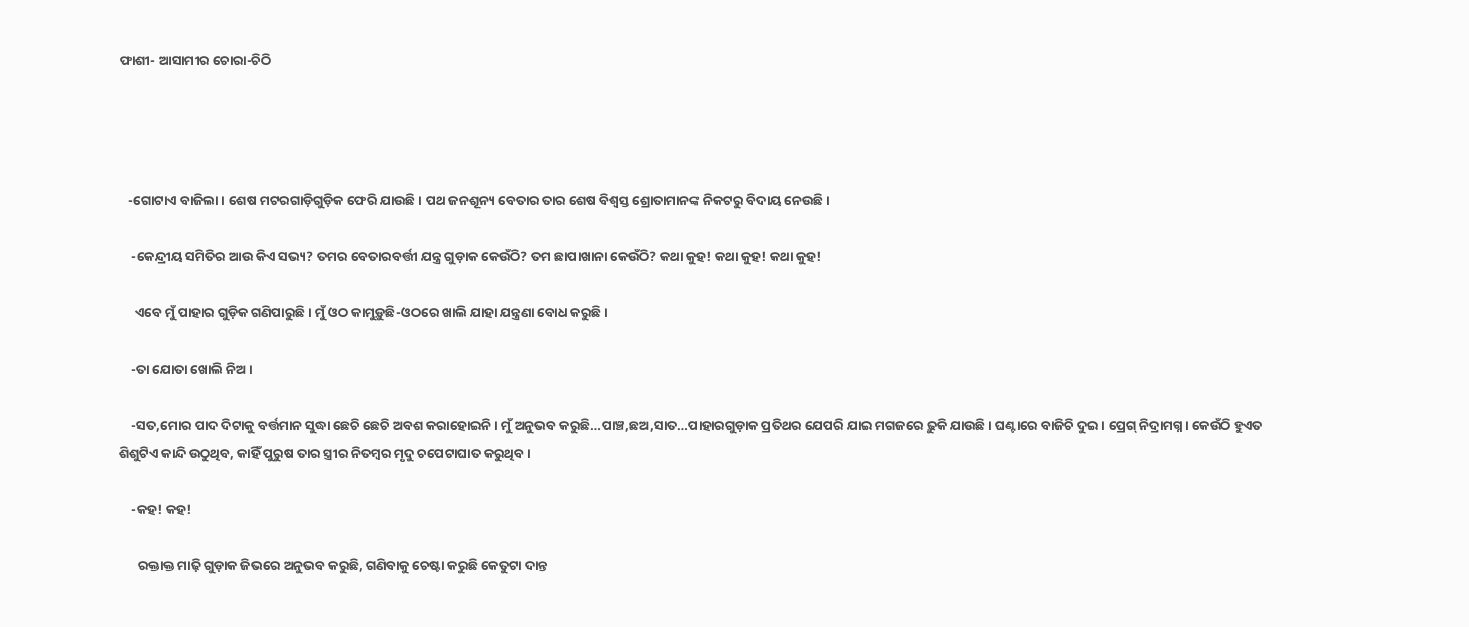ଫାଶୀ- ଆସାମୀର ଚୋରା-ଚିଠି




   -ଗୋଟାଏ ବାଜିଲା। ଶେଷ ମଟରଗାଡ଼ିଗୁଡ଼ିକ ଫେରି ଯାଉଛି। ପଥ ଜନଶୂନ୍ୟ ବେତାର ତାର ଶେଷ ବିଶ୍ବସ୍ତ ଶ୍ରୋତାମାନଙ୍କ ନିକଟରୁ ବିଦାୟ ନେଉଛି।

    -କେନ୍ଦ୍ରୀୟ ସମିତିର ଆଉ କିଏ ସଭ୍ୟ? ତମର ବେତାରବର୍ତ୍ତୀ ଯନ୍ତ୍ର ଗୁଡ଼ାକ କେଉଁଠି? ତମ ଛାପାଖାନା କେଉଁଠି? କଥା କୁହ! କଥା କୁହ! କଥା କୁହ!

     ଏବେ ମୁଁ ପାହାର ଗୁଡ଼ିକ ଗଣିପାରୁଛି। ମୁଁ ଓଠ କାମୁଡ଼ୁଛି-ଓଠରେ ଖାଲି ଯାହା ଯନ୍ତ୍ରଣା ବୋଧ କରୁଛି।

    -ତା ଯୋତା ଖୋଲି ନିଅ।

    -ସତ,ମୋର ପାଦ ଦିଟାକୁ ବର୍ତ୍ତମାନ ସୁଦ୍ଧା ଛେଚି ଛେଚି ଅବଶ କରାହୋଇନି। ମୁଁ ଅନୁଭବ କରୁଛି…ପାଞ୍ଚ,ଛଅ,ସାତ…ପାହାରଗୁଡ଼ାକ ପ୍ରତିଥର ଯେପରି ଯାଇ ମଗଜରେ ଢ଼ୁକି ଯାଉଛି। ଘଣ୍ଟାରେ ବାଜିଚି ଦୁଇ। ପ୍ରେଗ୍‌ ନିଦ୍ରାମଗ୍ନ। କେଉଁଠି ହୁଏତ ଶିଶୁଟିଏ କାନ୍ଦି ଉଠୁଥିବ, କାହିଁ ପୁରୁଷ ତାର ସ୍ତ୍ରୀର ନିତମ୍ବର ମୃଦୁ ଚପେଟାଘାତ କରୁଥିବ।

    -କହ! କହ!

      ରକ୍ତାକ୍ତ ମାଢ଼ି ଗୁଡ଼ାକ ଜିଭରେ ଅନୁଭବ କରୁଛି, ଗଣିବାକୁ ଚେଷ୍ଟା କରୁଛି କେତୁଟା ଦାନ୍ତ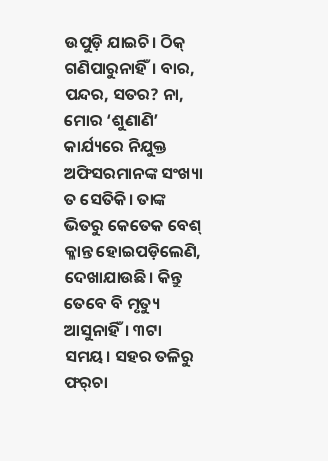ଉପୁଡ଼ି ଯାଇଚି। ଠିକ୍‌ ଗଣିପାରୁନାହିଁ। ବାର, ପନ୍ଦର, ସତର? ନା, ମୋର ‘ଶୁଣାଣି’ କାର୍ଯ୍ୟରେ ନିଯୁକ୍ତ ଅଫିସରମାନଙ୍କ ସଂଖ୍ୟା ତ ସେତିକି। ତାଙ୍କ ଭିତରୁ କେତେକ ବେଶ୍‌ କ୍ଳାନ୍ତ ହୋଇପଡ଼ିଲେଣି, ଦେଖାଯାଉଛି। କିନ୍ତୁ ତେବେ ବି ମୃତ୍ୟୁ ଆସୁନାହିଁ। ୩ଟା ସମୟ। ସହର ତଳିରୁ ଫର୍‌ଚା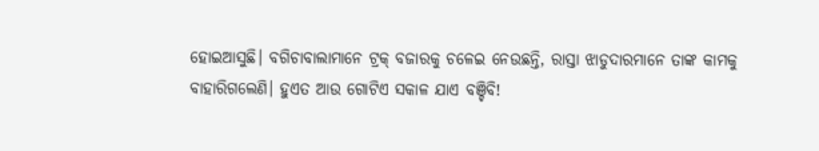ହୋଇଆସୁଛି। ବଗିଚାବାଲାମାନେ ଟ୍ରକ୍‌ ବଜାରକୁ ଚଳେଇ ନେଉଛନ୍ତି, ରାସ୍ତା ଝାଡୁଦାରମାନେ ତାଙ୍କ କାମକୁ ବାହାରିଗଲେଣି। ହୁଏତ ଆଉ ଗୋଟିଏ ସକାଳ ଯାଏ ବଞ୍ଚିବି!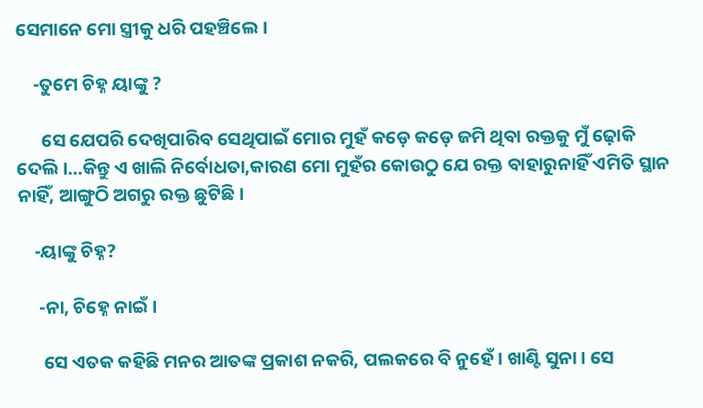ସେମାନେ ମୋ ସ୍ତ୍ରୀକୁ ଧରି ପହଞ୍ଚିଲେ।

    -ତୁମେ ଚିହ୍ନ ୟାଙ୍କୁ ?

      ସେ ଯେପରି ଦେଖିପାରିବ ସେଥିପାଇଁ ମୋର ମୁହଁ କଡ଼େ କଡ଼େ ଜମି ଥିବା ରକ୍ତକୁ ମୁଁ ଢ଼ୋକି ଦେଲି।…କିନ୍ତୁ ଏ ଖାଲି ନିର୍ବୋଧତା,କାରଣ ମୋ ମୁହଁର କୋଉଠୁ ଯେ ରକ୍ତ ବାହାରୁନାହିଁ ଏମିତି ସ୍ଥାନ ନାହିଁ, ଆଙ୍ଗୁଠି ଅଗରୁ ରକ୍ତ ଛୁଟିଛି।

    -ୟାଙ୍କୁ ଚିହ୍ନ?

     -ନା, ଚିହ୍ନେ ନାଇଁ।

      ସେ ଏତକ କହିଛି ମନର ଆତଙ୍କ ପ୍ରକାଶ ନକରି, ପଲକରେ ବି ନୁହେଁ। ଖାଣ୍ଟି ସୁନା। ସେ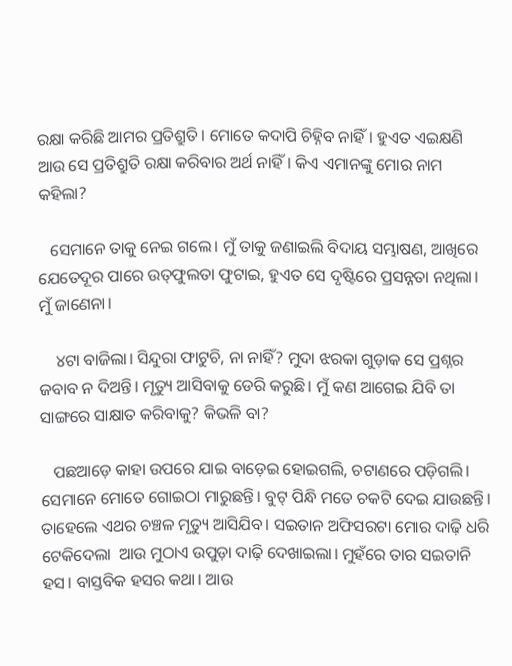ରକ୍ଷା କରିଛି ଆମର ପ୍ରତିଶ୍ରୁତି। ମୋତେ କଦାପି ଚିହ୍ନିବ ନାହିଁ। ହୁଏତ ଏଇକ୍ଷଣି ଆଉ ସେ ପ୍ରତିଶ୍ରୁତି ରକ୍ଷା କରିବାର ଅର୍ଥ ନାହିଁ। କିଏ ଏମାନଙ୍କୁ ମୋର ନାମ କହିଲା?

   ସେମାନେ ତାକୁ ନେଇ ଗଲେ। ମୁଁ ତାକୁ ଜଣାଇଲି ବିଦାୟ ସମ୍ଭାଷଣ, ଆଖିରେ ଯେତେଦୂର ପାରେ ଉତ୍‌ଫୁଲତା ଫୁଟାଇ, ହୁଏତ ସେ ଦୃଷ୍ଟିରେ ପ୍ରସନ୍ନତା ନଥିଲା। ମୁଁ ଜାଣେନା।

    ୪ଟା ବାଜିଲା। ସିନ୍ଦୁରା ଫାଟୁଚି, ନା ନାହିଁ? ମୁଦା ଝରକା ଗୁଡ଼ାକ ସେ ପ୍ରଶ୍ନର ଜବାବ ନ ଦିଅନ୍ତି। ମୃତ୍ୟୁ ଆସିବାକୁ ଡେରି କରୁଛି। ମୁଁ କଣ ଆଗେଇ ଯିବି ତା ସାଙ୍ଗରେ ସାକ୍ଷାତ କରିବାକୁ? କିଭଳି ବା?

   ପଛଆଡ଼େ କାହା ଉପରେ ଯାଇ ବାଡ଼େଇ ହୋଇଗଲି, ଚଟାଣରେ ପଡ଼ିଗଲି। ସେମାନେ ମୋତେ ଗୋଇଠା ମାରୁଛନ୍ତି। ବୁଟ୍‌ ପିନ୍ଧି ମତେ ଚକଟି ଦେଇ ଯାଉଛନ୍ତି। ତାହେଲେ ଏଥର ଚଞ୍ଚଳ ମୃତ୍ୟୁ ଆସିଯିବ। ସଇତାନ ଅଫିସରଟା ମୋର ଦାଢ଼ି ଧରି ଟେକିଦେଲା  ଆଉ ମୁଠାଏ ଉପୁଡ଼ା ଦାଢ଼ି ଦେଖାଇଲା। ମୁହଁରେ ତାର ସଇତାନି ହସ। ବାସ୍ତବିକ ହସର କଥା। ଆଉ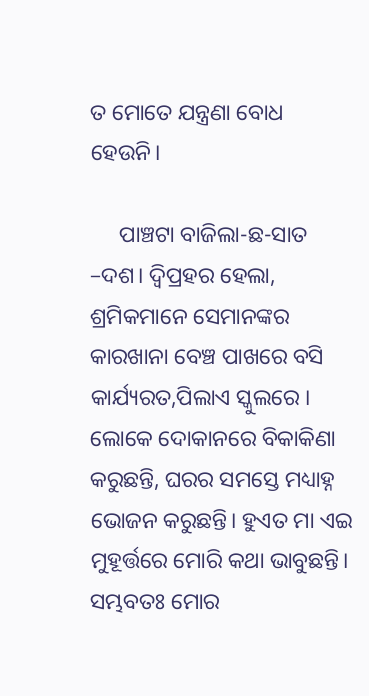ତ ମୋତେ ଯନ୍ତ୍ରଣା ବୋଧ ହେଉନି।

     ପାଞ୍ଚଟା ବାଜିଲା-ଛ-ସାତ –ଦଶ। ଦ୍ବିପ୍ରହର ହେଲା, ଶ୍ରମିକମାନେ ସେମାନଙ୍କର କାରଖାନା ବେଞ୍ଚ ପାଖରେ ବସି କାର୍ଯ୍ୟରତ,ପିଲାଏ ସ୍କୁଲରେ । ଲୋକେ ଦୋକାନରେ ବିକାକିଣା କରୁଛନ୍ତି, ଘରର ସମସ୍ତେ ମଧ୍ୟାହ୍ନ ଭୋଜନ କରୁଛନ୍ତି। ହୁଏତ ମା ଏଇ ମୁହୂର୍ତ୍ତରେ ମୋରି କଥା ଭାବୁଛନ୍ତି। ସମ୍ଭବତଃ ମୋର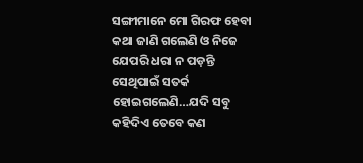ସଙ୍ଗୀମାନେ ମୋ ଗିରଫ ହେବା କଥା ଜାଣି ଗଲେଣି ଓ ନିଜେ ଯେପରି ଧରା ନ ପଡ଼ନ୍ତି ସେଥିପାଇଁ ସତର୍କ ହୋଇଗଲେଣି…ଯଦି ସବୁ କହିଦିଏ ତେବେ କଣ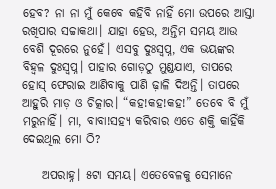ହେବ? ନା ନା ମୁଁ କେବେ କହିବି ନାହିଁ ମୋ ଉପରେ ଆସ୍ତା ରଖିପାର ସଚ୍ଚାକଥା। ଯାହା ହେଉ, ଅନ୍ତିମ ସମୟ ଆଉ ବେଶି ଦୂରରେ ନୁହେଁ। ଏସବୁ ଦୁଃସ୍ବପ୍ନ, ଏକ ଭୟଙ୍କର ବିହ୍ବଳ ଦୁଃସ୍ବପ୍ନ। ପାହାର ଗୋଡ଼ଠୁ ମୁଣ୍ଡଯାଏ, ତାପରେ ହୋସ୍‌ ଫେରାଇ ଆଣିବାକୁ ପାଣି ଢ଼ାଳି ଦିଅନ୍ତି। ତାପରେ ଆହୁରି ମାଡ଼ ଓ ଚିତ୍କାର। “କହ!କହ!କହ!” ତେବେ ବି ମୁଁ ମରୁନାହିଁ। ମା, ବାବା!ସହ୍ୟ କରିବାର ଏତେ ଶକ୍ତି କାହିଁକି ଦେଇଥିଲ ମୋ ଠି?

    ଅପରାହ୍ନ। ୫ଟା ସମୟ। ଏତେବେଳକୁ ସେମାନେ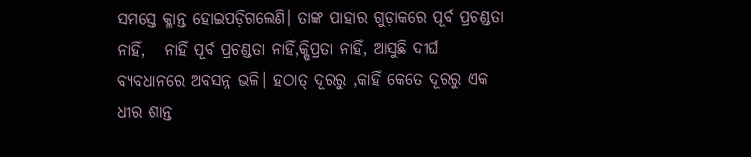ସମସ୍ତେ କ୍ଳାନ୍ତ ହୋଇପଡ଼ିଗଲେଣି। ତାଙ୍କ ପାହାର ଗୁଡ଼ାକରେ ପୂର୍ବ ପ୍ରଚଣ୍ଡତା ନାହିଁ,   ନାହିଁ ପୂର୍ବ ପ୍ରଚଣ୍ଡତା ନାହିଁ,କ୍ଷିପ୍ରତା ନାହିଁ, ଆସୁଛି ଦୀର୍ଘ ବ୍ୟବଧାନରେ ଅବସନ୍ନ ଭଳି। ହଠାତ୍‌ ଦୂରରୁ ,କାହିଁ କେତେ ଦୂରରୁ ଏକ ଧୀର ଶାନ୍ତ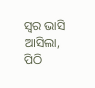ସ୍ବର ଭାସି ଆସିଲା, ପିଠି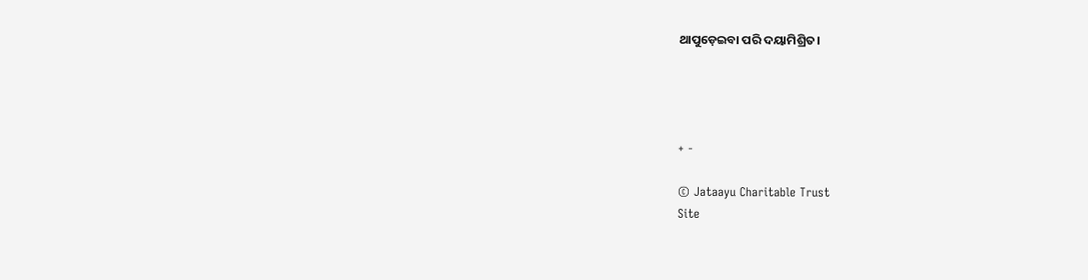ଥାପୁଡ଼େଇବା ପରି ଦୟାମିଶ୍ରିତ।




+ -

© Jataayu Charitable Trust
Site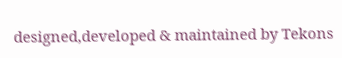designed,developed & maintained by Tekons